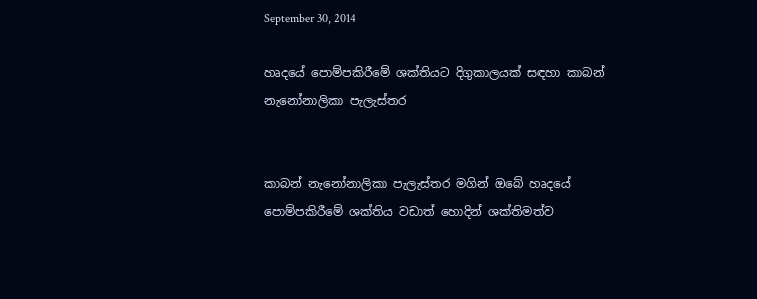September 30, 2014

හෘදයේ පොම්පකිරීමේ ශක්තියට දිගුකාලයක් සඳහා කාබන් නැනෝනාලිකා පැලැස්තර


කාබන් නැනෝනාලිකා පැලැස්තර මගින් ඔබේ හෘදයේ පොම්පකිරීමේ ශක්තිය වඩාත් හොදින් ශක්තිමත්ව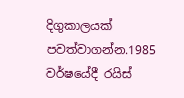දිගුකාලයක් පවත්වාගන්න.1985 වර්ෂයේදී රයිස්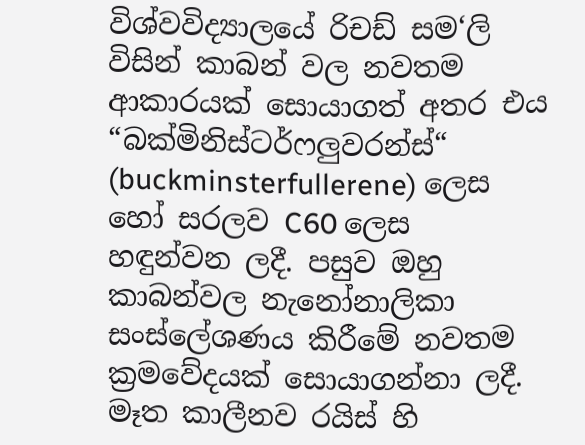විශ්වවිද්‍යාලයේ රිචඩ් සම‘ලි විසින් කාබන් වල නවතම ආකාරයක් සොයාගත් අතර එය “බක්මිනිස්ටර්ෆලුවරන්ස්“   (buckminsterfullerene) ලෙස හෝ සරලව C60 ලෙස හඳුන්වන ලදී. පසුව ඔහු කාබන්වල නැනෝනාලිකා සංස්ලේශණය කිරීමේ නවතම ක්‍රමවේදයක් සොයාගන්නා ලදී. මෑත කාලීනව රයිස් හි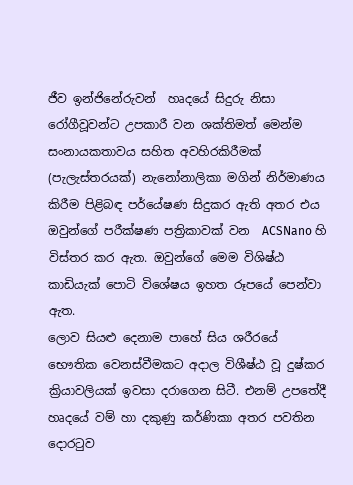ජීව ඉන්ජිනේරුවන්  හෘදයේ සිදුරු නිසා රෝගීවූවන්ට උපකාරී වන ශක්තිමත් මෙන්ම සංනායකතාවය සහිත අවහිරකිරීමක් (පැලැස්තරයක්) නැනෝනාලිකා මගින් නිර්මාණය කිරීම පිළිබඳ පර්යේෂණ සිදුකර ඇති අතර එය ඔවුන්ගේ පරීක්ෂණ පත්‍රිකාවක් වන  ACSNano හි විස්තර කර ඇත. ඔවුන්ගේ මෙම විශිෂ්ඨ කාඩියැක් පොටි විශේෂය ඉහත රූපයේ පෙන්වා ඇත.
ලොව සියළු දෙනාම පාහේ සිය ශරීරයේ භෞතික වෙනස්වීමකට අදාල විශීෂ්ඨ වූ දුෂ්කර ක්‍රියාවලියක් ඉවසා දරාගෙන සිටී. එනම් උපතේදී හෘදයේ වම් හා දකුණු කර්ණිකා අතර පවතින දොරටුව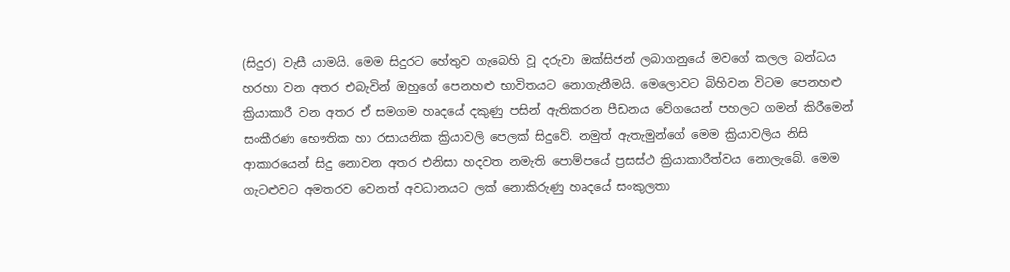(සිදුර) වැසී යාමයි. මෙම සිදුරට හේතුව ගැබෙහි වූ දරුවා ඔක්සිජන් ලබාගනුයේ මවගේ කලල බන්ධය හරහා වන අතර එබැවින් ඔහුගේ පෙනහළු භාවිතයට නොගැනීමයි. මෙලොවට බිහිවන විටම පෙනහළු ක්‍රියාකාරී වන අතර ඒ සමගම හෘදයේ දකුණු පසින් ඇතිකරන පීඩනය වේගයෙන් පහලට ගමන් කිරීමෙන් සංකීරණ භෞතික හා රසායනික ක්‍රියාවලි පෙලක් සිදුවේ. නමුත් ඇතැමුන්ගේ මෙම ක්‍රියාවලිය නිසි ආකාරයෙන් සිදු නොවන අතර එනිසා හදවත නමැති පොම්පයේ ප්‍රසස්ථ ක්‍රියාකාරීත්වය නොලැබේ. මෙම ගැටළුවට අමතරව වෙනත් අවධානයට ලක් නොකිරුණු හෘදයේ සංකුලතා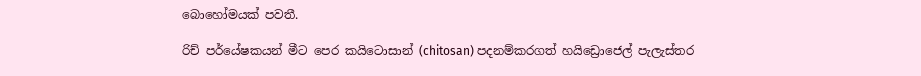බොහෝමයක් පවතී.

රිච් පර්යේෂකයන් මීට පෙර කයිටොසාන් (chitosan) පදනම්කරගත් හයිඩ්‍රොජෙල් පැලැස්තර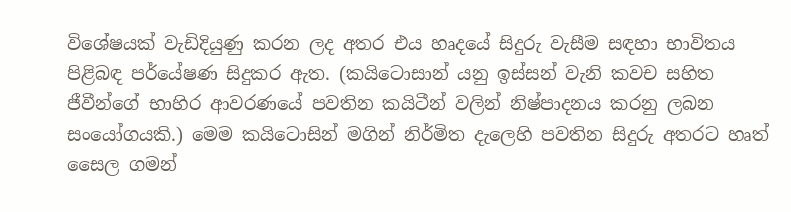විශේෂයක් වැඩිදියුණු කරන ලද අතර එය හෘදයේ සිදුරු වැසීම සඳහා භාවිතය පිළිබඳ පර්යේෂණ සිදුකර ඇත. (කයිටොසාන් යනු ඉස්සන් වැනි කවච සහිත ජීවීන්ගේ භාහිර ආවරණයේ පවතින කයිටීන් වලින් නිෂ්පාදනය කරනු ලබන සංයෝගයකි.) මෙම කයිටොසින් මගින් නිර්මිත දැලෙහි පවතින සිදුරු අතරට හෘත් සෛල ගමන්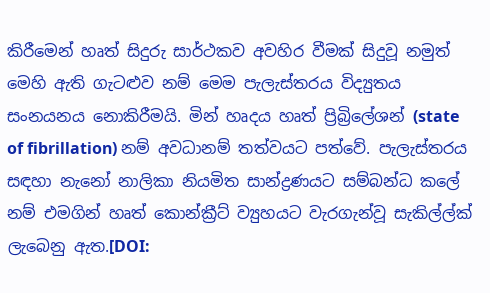කිරීමෙන් හෘත් සිදුරු සාර්ථකව අවහිර වීමක් සිදුවූ නමුත් මෙහි ඇති ගැටළුව නම් මෙම පැලැස්තරය විද්‍යුතය සංනයනය නොකිරීමයි. මින් හෘදය හෘත් ප්‍රිබ්‍රිලේශන් (state of fibrillation) නම් අවධානම් තත්වයට පත්වේ. පැලැස්තරය සඳහා නැනෝ නාලිකා නියමිත සාන්ද්‍රණයට සම්බන්ධ කලේ නම් එමගින් හෘත් කොන්ක්‍රීට් ව්‍යුහයට වැරගැන්වූ සැකිල්ල්ක් ලැබෙනු ඇත.[DOI: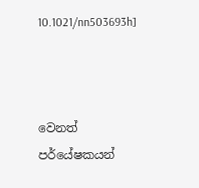10.1021/nn503693h]



වෙනත් පර්යේෂකයන්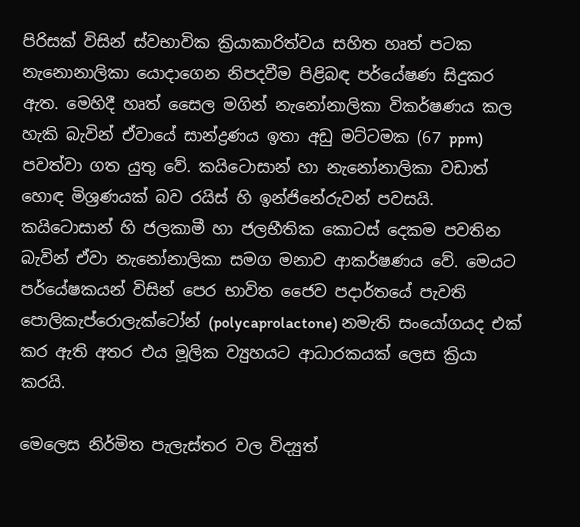පිරිසක් විසින් ස්වභාවික ක්‍රියාකාරිත්වය සහිත හෘත් පටක නැනොනාලිකා යොදාගෙන නිපදවීම පිළිබඳ පර්යේෂණ සිදුකර ඇත. මෙහිදී හෘත් සෛල මගින් නැනෝනාලිකා විකර්ෂණය කල හැකි බැවින් ඒවායේ සාන්ද්‍රණය ඉතා අඩු මට්ටමක (67 ppm) පවත්වා ගත යුතු වේ. කයිටොසාන් හා නැනෝනාලිකා වඩාත් හොඳ මිශ්‍රණයක් බව රයිස් හි ඉන්ජිනේරුවන් පවසයි. කයිටොසාන් හි ජලකාමී හා ජලභීතික කොටස් දෙකම පවතින බැවින් ඒවා නැනෝනාලිකා සමග මනාව ආකර්ෂණය වේ. මෙයට පර්යේෂකයන් විසින් පෙර භාවිත ජෛව පදාර්තයේ පැවති පොලිකැප්රොලැක්ටෝන් (polycaprolactone) නමැති සංයෝගයද එක් කර ඇති අතර එය මූලික ව්‍යුහයට ආධාරකයක් ලෙස ක්‍රියා කරයි.

මෙලෙස නිර්මිත පැලැස්තර වල විද්‍යුත්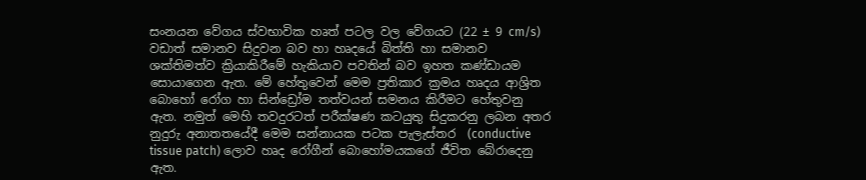සංනයන වේගය ස්වභාවික හෘත් පටල වල වේගයට (22 ± 9 cm/s) වඩාත් සමානව සිදුවන බව හා හෘදයේ බිත්ති හා සමානව ශක්තිමත්ව ක්‍රියාකිරීමේ හැකියාව පවතින් බව ඉහත කණ්ඩායම සොයාගෙන ඇත. මේ හේතුවෙන් මෙම ප්‍රතිකාර ක්‍රමය හෘදය ආශ්‍රිත බොහෝ රෝග හා සින්ඩ්‍රෝම තත්වයන් සමනය කිරීමට හේතුවනු ඇත. නමුත් මෙහි තවදුරටත් පරීක්ෂණ කටයුතු සිදුකරනු ලබන අතර නුදුරු අනාතතයේදී මෙම සන්නායක පටක පැලැස්තර  (conductive tissue patch) ලොව හෘද රෝගීන් බොහෝමයකගේ ජීවිත බේරාදෙනු ඇත.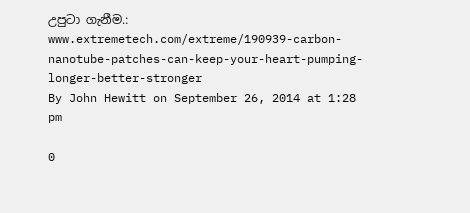උපුටා ගැනීම.:
www.extremetech.com/extreme/190939-carbon-nanotube-patches-can-keep-your-heart-pumping-longer-better-stronger
By John Hewitt on September 26, 2014 at 1:28 pm

0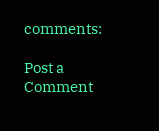comments:

Post a Comment